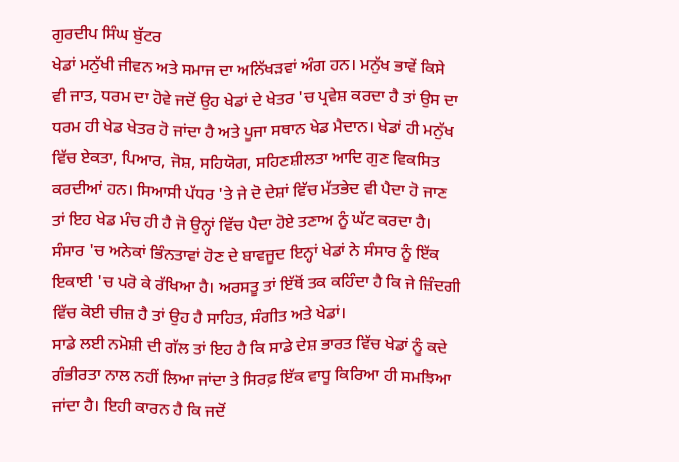ਗੁਰਦੀਪ ਸਿੰਘ ਬੁੱਟਰ
ਖੇਡਾਂ ਮਨੁੱਖੀ ਜੀਵਨ ਅਤੇ ਸਮਾਜ ਦਾ ਅਨਿੱਖੜਵਾਂ ਅੰਗ ਹਨ। ਮਨੁੱਖ ਭਾਵੇਂ ਕਿਸੇ ਵੀ ਜਾਤ, ਧਰਮ ਦਾ ਹੋਵੇ ਜਦੋਂ ਉਹ ਖੇਡਾਂ ਦੇ ਖੇਤਰ 'ਚ ਪ੍ਰਵੇਸ਼ ਕਰਦਾ ਹੈ ਤਾਂ ਉਸ ਦਾ ਧਰਮ ਹੀ ਖੇਡ ਖੇਤਰ ਹੋ ਜਾਂਦਾ ਹੈ ਅਤੇ ਪੂਜਾ ਸਥਾਨ ਖੇਡ ਮੈਦਾਨ। ਖੇਡਾਂ ਹੀ ਮਨੁੱਖ ਵਿੱਚ ਏਕਤਾ, ਪਿਆਰ, ਜੋਸ਼, ਸਹਿਯੋਗ, ਸਹਿਣਸ਼ੀਲਤਾ ਆਦਿ ਗੁਣ ਵਿਕਸਿਤ ਕਰਦੀਆਂ ਹਨ। ਸਿਆਸੀ ਪੱਧਰ 'ਤੇ ਜੇ ਦੋ ਦੇਸ਼ਾਂ ਵਿੱਚ ਮੱਤਭੇਦ ਵੀ ਪੈਦਾ ਹੋ ਜਾਣ ਤਾਂ ਇਹ ਖੇਡ ਮੰਚ ਹੀ ਹੈ ਜੋ ਉਨ੍ਹਾਂ ਵਿੱਚ ਪੈਦਾ ਹੋਏ ਤਣਾਅ ਨੂੰ ਘੱਟ ਕਰਦਾ ਹੈ। ਸੰਸਾਰ 'ਚ ਅਨੇਕਾਂ ਭਿੰਨਤਾਵਾਂ ਹੋਣ ਦੇ ਬਾਵਜੂਦ ਇਨ੍ਹਾਂ ਖੇਡਾਂ ਨੇ ਸੰਸਾਰ ਨੂੰ ਇੱਕ ਇਕਾਈ 'ਚ ਪਰੋ ਕੇ ਰੱਖਿਆ ਹੈ। ਅਰਸਤੂ ਤਾਂ ਇੱਥੋਂ ਤਕ ਕਹਿੰਦਾ ਹੈ ਕਿ ਜੇ ਜ਼ਿੰਦਗੀ ਵਿੱਚ ਕੋਈ ਚੀਜ਼ ਹੈ ਤਾਂ ਉਹ ਹੈ ਸਾਹਿਤ, ਸੰਗੀਤ ਅਤੇ ਖੇਡਾਂ।
ਸਾਡੇ ਲਈ ਨਮੋਸ਼ੀ ਦੀ ਗੱਲ ਤਾਂ ਇਹ ਹੈ ਕਿ ਸਾਡੇ ਦੇਸ਼ ਭਾਰਤ ਵਿੱਚ ਖੇਡਾਂ ਨੂੰ ਕਦੇ ਗੰਭੀਰਤਾ ਨਾਲ ਨਹੀਂ ਲਿਆ ਜਾਂਦਾ ਤੇ ਸਿਰਫ਼ ਇੱਕ ਵਾਧੂ ਕਿਰਿਆ ਹੀ ਸਮਝਿਆ ਜਾਂਦਾ ਹੈ। ਇਹੀ ਕਾਰਨ ਹੈ ਕਿ ਜਦੋਂ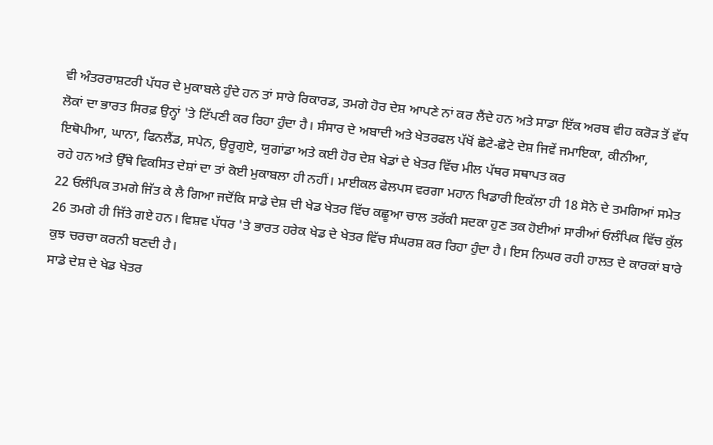ਵੀ ਅੰਤਰਰਾਸ਼ਟਰੀ ਪੱਧਰ ਦੇ ਮੁਕਾਬਲੇ ਹੁੰਦੇ ਹਨ ਤਾਂ ਸਾਰੇ ਰਿਕਾਰਡ, ਤਮਗੇ ਹੋਰ ਦੇਸ਼ ਆਪਣੇ ਨਾਂ ਕਰ ਲੈਂਦੇ ਹਨ ਅਤੇ ਸਾਡਾ ਇੱਕ ਅਰਬ ਵੀਹ ਕਰੋੜ ਤੋਂ ਵੱਧ ਲੋਕਾਂ ਦਾ ਭਾਰਤ ਸਿਰਫ਼ ਉਨ੍ਹਾਂ 'ਤੇ ਟਿੱਪਣੀ ਕਰ ਰਿਹਾ ਹੁੰਦਾ ਹੈ। ਸੰਸਾਰ ਦੇ ਅਬਾਦੀ ਅਤੇ ਖੇਤਰਫਲ ਪੱਖੋਂ ਛੋਟੇ-ਛੋਟੇ ਦੇਸ਼ ਜਿਵੇਂ ਜਮਾਇਕਾ, ਕੀਨੀਆ, ਇਥੋਪੀਆ, ਘਾਨਾ, ਫਿਨਲੈਂਡ, ਸਪੇਨ, ਉਰੂਗੁਏ, ਯੁਗਾਂਡਾ ਅਤੇ ਕਈ ਹੋਰ ਦੇਸ਼ ਖੇਡਾਂ ਦੇ ਖੇਤਰ ਵਿੱਚ ਮੀਲ ਪੱਥਰ ਸਥਾਪਤ ਕਰ
ਰਹੇ ਹਨ ਅਤੇ ਉੱਥੇ ਵਿਕਸਿਤ ਦੇਸ਼ਾਂ ਦਾ ਤਾਂ ਕੋਈ ਮੁਕਾਬਲਾ ਹੀ ਨਹੀਂ। ਮਾਈਕਲ ਫੇਲਪਸ ਵਰਗਾ ਮਹਾਨ ਖਿਡਾਰੀ ਇਕੱਲਾ ਹੀ 18 ਸੋਨੇ ਦੇ ਤਮਗਿਆਂ ਸਮੇਤ 22 ਓਲੰਪਿਕ ਤਮਗੇ ਜਿੱਤ ਕੇ ਲੈ ਗਿਆ ਜਦੋਂਕਿ ਸਾਡੇ ਦੇਸ਼ ਦੀ ਖੇਡ ਖੇਤਰ ਵਿੱਚ ਕਛੂਆ ਚਾਲ ਤਰੱਕੀ ਸਦਕਾ ਹੁਣ ਤਕ ਹੋਈਆਂ ਸਾਰੀਆਂ ਓਲੰਪਿਕ ਵਿੱਚ ਕੁੱਲ 26 ਤਮਗੇ ਹੀ ਜਿੱਤੇ ਗਏ ਹਨ। ਵਿਸ਼ਵ ਪੱਧਰ 'ਤੇ ਭਾਰਤ ਹਰੇਕ ਖੇਡ ਦੇ ਖੇਤਰ ਵਿੱਚ ਸੰਘਰਸ਼ ਕਰ ਰਿਹਾ ਹੁੰਦਾ ਹੈ। ਇਸ ਨਿਘਰ ਰਹੀ ਹਾਲਤ ਦੇ ਕਾਰਕਾਂ ਬਾਰੇ ਕੁਝ ਚਰਚਾ ਕਰਨੀ ਬਣਦੀ ਹੈ।
ਸਾਡੇ ਦੇਸ਼ ਦੇ ਖੇਡ ਖੇਤਰ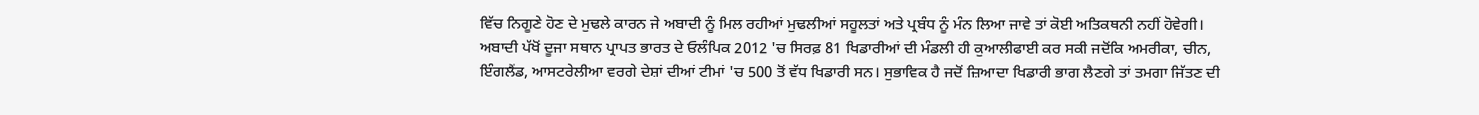ਵਿੱਚ ਨਿਗੂਣੇ ਹੋਣ ਦੇ ਮੁਢਲੇ ਕਾਰਨ ਜੇ ਅਬਾਦੀ ਨੂੰ ਮਿਲ ਰਹੀਆਂ ਮੁਢਲੀਆਂ ਸਹੂਲਤਾਂ ਅਤੇ ਪ੍ਰਬੰਧ ਨੂੰ ਮੰਨ ਲਿਆ ਜਾਵੇ ਤਾਂ ਕੋਈ ਅਤਿਕਥਨੀ ਨਹੀਂ ਹੋਵੇਗੀ। ਅਬਾਦੀ ਪੱਖੋਂ ਦੂਜਾ ਸਥਾਨ ਪ੍ਰਾਪਤ ਭਾਰਤ ਦੇ ਓਲੰਪਿਕ 2012 'ਚ ਸਿਰਫ਼ 81 ਖਿਡਾਰੀਆਂ ਦੀ ਮੰਡਲੀ ਹੀ ਕੁਆਲੀਫਾਈ ਕਰ ਸਕੀ ਜਦੋਂਕਿ ਅਮਰੀਕਾ, ਚੀਨ, ਇੰਗਲੈਂਡ, ਆਸਟਰੇਲੀਆ ਵਰਗੇ ਦੇਸ਼ਾਂ ਦੀਆਂ ਟੀਮਾਂ 'ਚ 500 ਤੋਂ ਵੱਧ ਖਿਡਾਰੀ ਸਨ। ਸੁਭਾਵਿਕ ਹੈ ਜਦੋਂ ਜ਼ਿਆਦਾ ਖਿਡਾਰੀ ਭਾਗ ਲੈਣਗੇ ਤਾਂ ਤਮਗਾ ਜਿੱਤਣ ਦੀ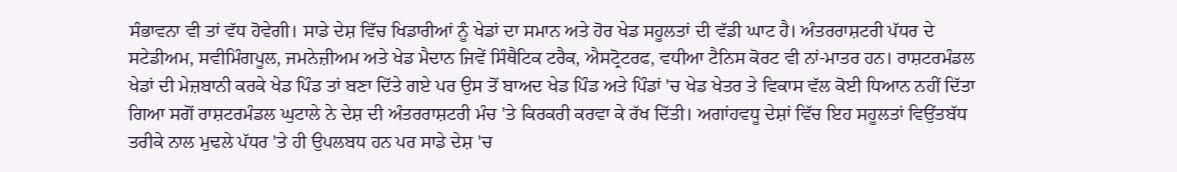ਸੰਭਾਵਨਾ ਵੀ ਤਾਂ ਵੱਧ ਹੋਵੇਗੀ। ਸਾਡੇ ਦੇਸ਼ ਵਿੱਚ ਖਿਡਾਰੀਆਂ ਨੂੰ ਖੇਡਾਂ ਦਾ ਸਮਾਨ ਅਤੇ ਹੋਰ ਖੇਡ ਸਹੂਲਤਾਂ ਦੀ ਵੱਡੀ ਘਾਟ ਹੈ। ਅੰਤਰਰਾਸ਼ਟਰੀ ਪੱਧਰ ਦੇ ਸਟੇਡੀਅਮ, ਸਵੀਮਿੰਗਪੂਲ, ਜਮਨੇਜ਼ੀਅਮ ਅਤੇ ਖੇਡ ਮੈਦਾਨ ਜਿਵੇਂ ਸਿੰਥੈਟਿਕ ਟਰੈਕ, ਐਸਟ੍ਰੋਟਰਫ, ਵਧੀਆ ਟੈਨਿਸ ਕੋਰਟ ਵੀ ਨਾਂ-ਮਾਤਰ ਹਨ। ਰਾਸ਼ਟਰਮੰਡਲ ਖੇਡਾਂ ਦੀ ਮੇਜ਼ਬਾਨੀ ਕਰਕੇ ਖੇਡ ਪਿੰਡ ਤਾਂ ਬਣਾ ਦਿੱਤੇ ਗਏ ਪਰ ਉਸ ਤੋਂ ਬਾਅਦ ਖੇਡ ਪਿੰਡ ਅਤੇ ਪਿੰਡਾਂ 'ਚ ਖੇਡ ਖੇਤਰ ਤੇ ਵਿਕਾਸ ਵੱਲ ਕੋਈ ਧਿਆਨ ਨਹੀਂ ਦਿੱਤਾ ਗਿਆ ਸਗੋਂ ਰਾਸ਼ਟਰਮੰਡਲ ਘੁਟਾਲੇ ਨੇ ਦੇਸ਼ ਦੀ ਅੰਤਰਰਾਸ਼ਟਰੀ ਮੰਚ 'ਤੇ ਕਿਰਕਰੀ ਕਰਵਾ ਕੇ ਰੱਖ ਦਿੱਤੀ। ਅਗਾਂਹਵਧੂ ਦੇਸ਼ਾਂ ਵਿੱਚ ਇਹ ਸਹੂਲਤਾਂ ਵਿਉਂਤਬੱਧ ਤਰੀਕੇ ਨਾਲ ਮੁਢਲੇ ਪੱਧਰ 'ਤੇ ਹੀ ਉਪਲਬਧ ਹਨ ਪਰ ਸਾਡੇ ਦੇਸ਼ 'ਚ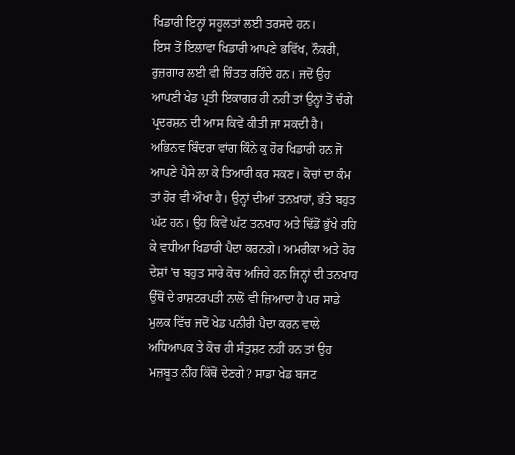ਖਿਡਾਰੀ ਇਨ੍ਹਾਂ ਸਹੂਲਤਾਂ ਲਈ ਤਰਸਦੇ ਹਨ।
ਇਸ ਤੋਂ ਇਲਾਵਾ ਖਿਡਾਰੀ ਆਪਣੇ ਭਵਿੱਖ, ਨੌਕਰੀ, ਰੁਜ਼ਗਾਰ ਲਈ ਵੀ ਚਿੰਤਤ ਰਹਿੰਦੇ ਹਨ। ਜਦੋਂ ਉਹ ਆਪਣੀ ਖੇਡ ਪ੍ਰਤੀ ਇਕਾਗਰ ਹੀ ਨਹੀਂ ਤਾਂ ਉਨ੍ਹਾਂ ਤੋਂ ਚੰਗੇ ਪ੍ਰਦਰਸ਼ਨ ਦੀ ਆਸ ਕਿਵੇਂ ਕੀਤੀ ਜਾ ਸਕਦੀ ਹੈ। ਅਭਿਨਵ ਬਿੰਦਰਾ ਵਾਂਗ ਕਿੰਨੇ ਕੁ ਹੋਰ ਖਿਡਾਰੀ ਹਨ ਜੋ ਆਪਣੇ ਪੈਸੇ ਲਾ ਕੇ ਤਿਆਰੀ ਕਰ ਸਕਣ। ਕੋਚਾਂ ਦਾ ਕੰਮ ਤਾਂ ਹੋਰ ਵੀ ਔਖਾ ਹੈ। ਉਨ੍ਹਾਂ ਦੀਆਂ ਤਨਖ਼ਾਹਾਂ, ਭੱਤੇ ਬਹੁਤ ਘੱਟ ਹਨ। ਉਹ ਕਿਵੇਂ ਘੱਟ ਤਨਖਾਹ ਅਤੇ ਢਿੱਡੋਂ ਭੁੱਖੇ ਰਹਿ ਕੇ ਵਧੀਆ ਖਿਡਾਰੀ ਪੈਦਾ ਕਰਨਗੇ। ਅਮਰੀਕਾ ਅਤੇ ਹੋਰ ਦੇਸ਼ਾਂ 'ਚ ਬਹੁਤ ਸਾਰੇ ਕੋਚ ਅਜਿਹੇ ਹਨ ਜਿਨ੍ਹਾਂ ਦੀ ਤਨਖਾਹ ਉੱਥੋਂ ਦੇ ਰਾਸ਼ਟਰਪਤੀ ਨਾਲੋਂ ਵੀ ਜ਼ਿਆਦਾ ਹੈ ਪਰ ਸਾਡੇ ਮੁਲਕ ਵਿੱਚ ਜਦੋਂ ਖੇਡ ਪਨੀਰੀ ਪੈਦਾ ਕਰਨ ਵਾਲੇ ਅਧਿਆਪਕ ਤੇ ਕੋਚ ਹੀ ਸੰਤੁਸ਼ਟ ਨਹੀਂ ਹਨ ਤਾਂ ਉਹ ਮਜ਼ਬੂਤ ਨੀਂਹ ਕਿੱਥੋਂ ਦੇਣਗੇ? ਸਾਡਾ ਖੇਡ ਬਜਟ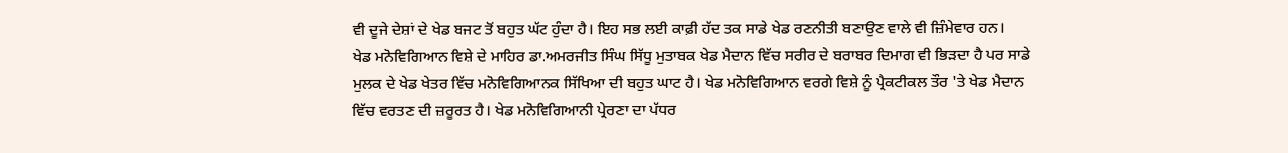ਵੀ ਦੂਜੇ ਦੇਸ਼ਾਂ ਦੇ ਖੇਡ ਬਜਟ ਤੋਂ ਬਹੁਤ ਘੱਟ ਹੁੰਦਾ ਹੈ। ਇਹ ਸਭ ਲਈ ਕਾਫ਼ੀ ਹੱਦ ਤਕ ਸਾਡੇ ਖੇਡ ਰਣਨੀਤੀ ਬਣਾਉਣ ਵਾਲੇ ਵੀ ਜ਼ਿੰਮੇਵਾਰ ਹਨ।
ਖੇਡ ਮਨੋਵਿਗਿਆਨ ਵਿਸ਼ੇ ਦੇ ਮਾਹਿਰ ਡਾ.ਅਮਰਜੀਤ ਸਿੰਘ ਸਿੱਧੂ ਮੁਤਾਬਕ ਖੇਡ ਮੈਦਾਨ ਵਿੱਚ ਸਰੀਰ ਦੇ ਬਰਾਬਰ ਦਿਮਾਗ ਵੀ ਭਿੜਦਾ ਹੈ ਪਰ ਸਾਡੇ ਮੁਲਕ ਦੇ ਖੇਡ ਖੇਤਰ ਵਿੱਚ ਮਨੋਵਿਗਿਆਨਕ ਸਿੱਖਿਆ ਦੀ ਬਹੁਤ ਘਾਟ ਹੈ। ਖੇਡ ਮਨੋਵਿਗਿਆਨ ਵਰਗੇ ਵਿਸ਼ੇ ਨੂੰ ਪ੍ਰੈਕਟੀਕਲ ਤੌਰ 'ਤੇ ਖੇਡ ਮੈਦਾਨ ਵਿੱਚ ਵਰਤਣ ਦੀ ਜ਼ਰੂਰਤ ਹੈ। ਖੇਡ ਮਨੋਵਿਗਿਆਨੀ ਪ੍ਰੇਰਣਾ ਦਾ ਪੱਧਰ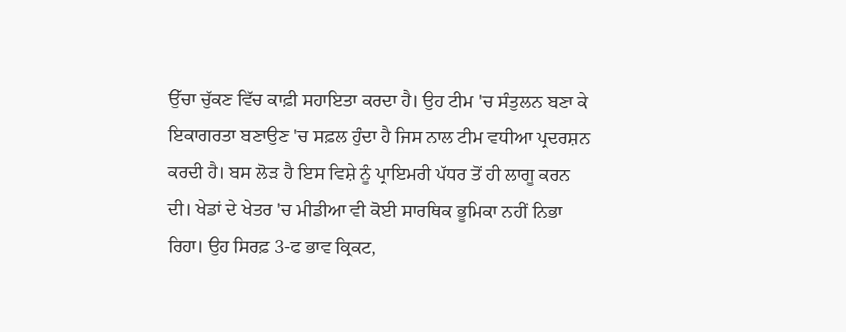ਉੱਚਾ ਚੁੱਕਣ ਵਿੱਚ ਕਾਫ਼ੀ ਸਹਾਇਤਾ ਕਰਦਾ ਹੈ। ਉਹ ਟੀਮ 'ਚ ਸੰਤੁਲਨ ਬਣਾ ਕੇ ਇਕਾਗਰਤਾ ਬਣਾਉਣ 'ਚ ਸਫ਼ਲ ਹੁੰਦਾ ਹੈ ਜਿਸ ਨਾਲ ਟੀਮ ਵਧੀਆ ਪ੍ਰਦਰਸ਼ਨ ਕਰਦੀ ਹੈ। ਬਸ ਲੋੜ ਹੈ ਇਸ ਵਿਸ਼ੇ ਨੂੰ ਪ੍ਰਾਇਮਰੀ ਪੱਧਰ ਤੋਂ ਹੀ ਲਾਗੂ ਕਰਨ ਦੀ। ਖੇਡਾਂ ਦੇ ਖੇਤਰ 'ਚ ਮੀਡੀਆ ਵੀ ਕੋਈ ਸਾਰਥਿਕ ਭੂਮਿਕਾ ਨਹੀਂ ਨਿਭਾ ਰਿਹਾ। ਉਹ ਸਿਰਫ਼ 3-ਫ ਭਾਵ ਕ੍ਰਿਕਟ,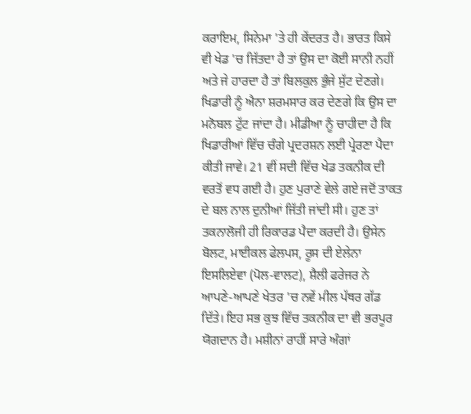ਕਰਾਇਮ, ਸਿਨੇਮਾ 'ਤੇ ਹੀ ਕੇਂਦਰਤ ਹੈ। ਭਾਰਤ ਕਿਸੇ ਵੀ ਖੇਡ 'ਚ ਜਿੱਤਦਾ ਹੈ ਤਾਂ ਉਸ ਦਾ ਕੋਈ ਸਾਨੀ ਨਹੀਂ ਅਤੇ ਜੇ ਹਾਰਦਾ ਹੈ ਤਾਂ ਬਿਲਕੁਲ ਭੁੰਜੇ ਸੁੱਟ ਦੇਣਗੇ। ਖਿਡਾਰੀ ਨੂੰ ਐਨਾ ਸ਼ਰਮਸਾਰ ਕਰ ਦੇਣਗੇ ਕਿ ਉਸ ਦਾ ਮਨੋਬਲ ਟੁੱਟ ਜਾਂਦਾ ਹੈ। ਮੀਡੀਆ ਨੂੰ ਚਾਹੀਦਾ ਹੈ ਕਿ ਖਿਡਾਰੀਆਂ ਵਿੱਚ ਚੰਗੇ ਪ੍ਰਦਰਸ਼ਨ ਲਈ ਪ੍ਰੇਰਣਾ ਪੈਦਾ ਕੀਤੀ ਜਾਵੇ। 21 ਵੀਂ ਸਦੀ ਵਿੱਚ ਖੇਡ ਤਕਨੀਕ ਦੀ ਵਰਤੋਂ ਵਧ ਗਈ ਹੈ। ਹੁਣ ਪੁਰਾਣੇ ਵੇਲੇ ਗਏ ਜਦੋਂ ਤਾਕਤ ਦੇ ਬਲ ਨਾਲ ਦੁਨੀਆਂ ਜਿੱਤੀ ਜਾਂਦੀ ਸੀ। ਹੁਣ ਤਾਂ ਤਕਨਾਲੋਜੀ ਹੀ ਰਿਕਾਰਡ ਪੈਦਾ ਕਰਦੀ ਹੈ। ਉਸੇਨ ਬੋਲਟ, ਮਾਈਕਲ ਫੇਲਪਸ, ਰੂਸ ਦੀ ਏਲੇਨਾ ਇਸਲਿਏਵਾ (ਪੋਲ-ਵਾਲਟ), ਸ਼ੈਲੀ ਫਰੇਜਰ ਨੇ ਆਪਣੇ-ਆਪਣੇ ਖੇਤਰ 'ਚ ਨਵੇਂ ਮੀਲ ਪੱਥਰ ਗੱਡ ਦਿੱਤੇ। ਇਹ ਸਭ ਕੁਝ ਵਿੱਚ ਤਕਨੀਕ ਦਾ ਵੀ ਭਰਪੂਰ ਯੋਗਦਾਨ ਹੈ। ਮਸ਼ੀਨਾਂ ਰਾਹੀਂ ਸਾਰੇ ਅੰਗਾਂ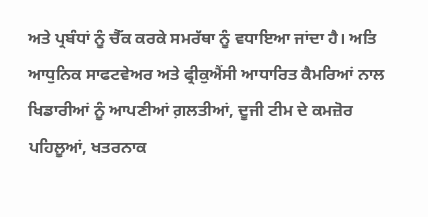ਅਤੇ ਪ੍ਰਬੰਧਾਂ ਨੂੰ ਚੈੱਕ ਕਰਕੇ ਸਮਰੱਥਾ ਨੂੰ ਵਧਾਇਆ ਜਾਂਦਾ ਹੈ। ਅਤਿ ਆਧੁਨਿਕ ਸਾਫਟਵੇਅਰ ਅਤੇ ਫ੍ਰੀਕੁਐਂਸੀ ਆਧਾਰਿਤ ਕੈਮਰਿਆਂ ਨਾਲ ਖਿਡਾਰੀਆਂ ਨੂੰ ਆਪਣੀਆਂ ਗ਼ਲਤੀਆਂ, ਦੂਜੀ ਟੀਮ ਦੇ ਕਮਜ਼ੋਰ ਪਹਿਲੂਆਂ, ਖਤਰਨਾਕ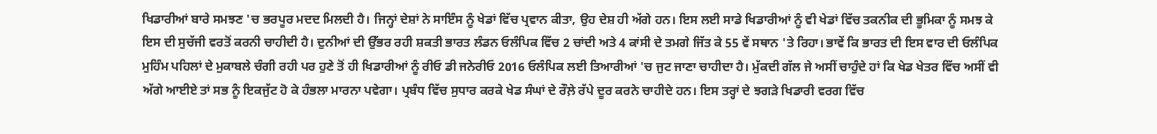ਖਿਡਾਰੀਆਂ ਬਾਰੇ ਸਮਝਣ 'ਚ ਭਰਪੂਰ ਮਦਦ ਮਿਲਦੀ ਹੈ। ਜਿਨ੍ਹਾਂ ਦੇਸ਼ਾਂ ਨੇ ਸਾਇੰਸ ਨੂੰ ਖੇਡਾਂ ਵਿੱਚ ਪ੍ਰਵਾਨ ਕੀਤਾ, ਉਹ ਦੇਸ਼ ਹੀ ਅੱਗੇ ਹਨ। ਇਸ ਲਈ ਸਾਡੇ ਖਿਡਾਰੀਆਂ ਨੂੰ ਵੀ ਖੇਡਾਂ ਵਿੱਚ ਤਕਨੀਕ ਦੀ ਭੂਮਿਕਾ ਨੂੰ ਸਮਝ ਕੇ ਇਸ ਦੀ ਸੁਚੱਜੀ ਵਰਤੋਂ ਕਰਨੀ ਚਾਹੀਦੀ ਹੈ। ਦੁਨੀਆਂ ਦੀ ਉੱਭਰ ਰਹੀ ਸ਼ਕਤੀ ਭਾਰਤ ਲੰਡਨ ਓਲੰਪਿਕ ਵਿੱਚ 2 ਚਾਂਦੀ ਅਤੇ 4 ਕਾਂਸੀ ਦੇ ਤਮਗੇ ਜਿੱਤ ਕੇ 55 ਵੇਂ ਸਥਾਨ 'ਤੇ ਰਿਹਾ। ਭਾਵੇਂ ਕਿ ਭਾਰਤ ਦੀ ਇਸ ਵਾਰ ਦੀ ਓਲੰਪਿਕ ਮੁਹਿੰਮ ਪਹਿਲਾਂ ਦੇ ਮੁਕਾਬਲੇ ਚੰਗੀ ਰਹੀ ਪਰ ਹੁਣੇ ਤੋਂ ਹੀ ਖਿਡਾਰੀਆਂ ਨੂੰ ਰੀਓ ਡੀ ਜਨੇਰੀਓ 2016 ਓਲੰਪਿਕ ਲਈ ਤਿਆਰੀਆਂ 'ਚ ਜੁਟ ਜਾਣਾ ਚਾਹੀਦਾ ਹੈ। ਮੁੱਕਦੀ ਗੱਲ ਜੇ ਅਸੀਂ ਚਾਹੁੰਦੇ ਹਾਂ ਕਿ ਖੇਡ ਖੇਤਰ ਵਿੱਚ ਅਸੀਂ ਵੀ ਅੱਗੇ ਆਈਏ ਤਾਂ ਸਭ ਨੂੰ ਇਕਜੁੱਟ ਹੋ ਕੇ ਹੰਭਲਾ ਮਾਰਨਾ ਪਵੇਗਾ। ਪ੍ਰਬੰਧ ਵਿੱਚ ਸੁਧਾਰ ਕਰਕੇ ਖੇਡ ਸੰਘਾਂ ਦੇ ਰੌਲ਼ੇ ਰੱਪੇ ਦੂਰ ਕਰਨੇ ਚਾਹੀਦੇ ਹਨ। ਇਸ ਤਰ੍ਹਾਂ ਦੇ ਝਗੜੇ ਖਿਡਾਰੀ ਵਰਗ ਵਿੱਚ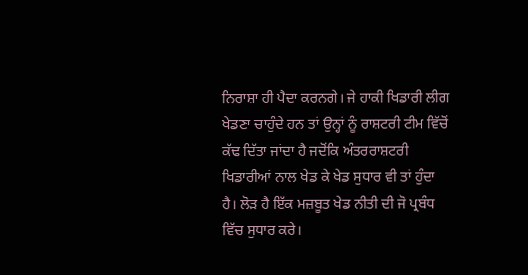ਨਿਰਾਸ਼ਾ ਹੀ ਪੈਦਾ ਕਰਨਗੇ। ਜੇ ਹਾਕੀ ਖਿਡਾਰੀ ਲੀਗ ਖੇਡਣਾ ਚਾਹੁੰਦੇ ਹਨ ਤਾਂ ਉਨ੍ਹਾਂ ਨੂੰ ਰਾਸ਼ਟਰੀ ਟੀਮ ਵਿੱਚੋਂ ਕੱਢ ਦਿੱਤਾ ਜਾਂਦਾ ਹੈ ਜਦੋਂਕਿ ਅੰਤਰਰਾਸ਼ਟਰੀ ਖਿਡਾਰੀਆਂ ਨਾਲ ਖੇਡ ਕੇ ਖੇਡ ਸੁਧਾਰ ਵੀ ਤਾਂ ਹੁੰਦਾ ਹੈ। ਲੋੜ ਹੈ ਇੱਕ ਮਜ਼ਬੂਤ ਖੇਡ ਨੀਤੀ ਦੀ ਜੋ ਪ੍ਰਬੰਧ ਵਿੱਚ ਸੁਧਾਰ ਕਰੇ।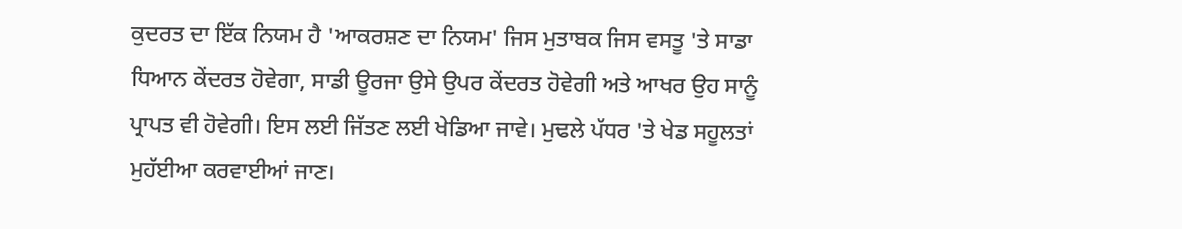ਕੁਦਰਤ ਦਾ ਇੱਕ ਨਿਯਮ ਹੈ 'ਆਕਰਸ਼ਣ ਦਾ ਨਿਯਮ' ਜਿਸ ਮੁਤਾਬਕ ਜਿਸ ਵਸਤੂ 'ਤੇ ਸਾਡਾ ਧਿਆਨ ਕੇਂਦਰਤ ਹੋਵੇਗਾ, ਸਾਡੀ ਊਰਜਾ ਉਸੇ ਉਪਰ ਕੇਂਦਰਤ ਹੋਵੇਗੀ ਅਤੇ ਆਖਰ ਉਹ ਸਾਨੂੰ ਪ੍ਰਾਪਤ ਵੀ ਹੋਵੇਗੀ। ਇਸ ਲਈ ਜਿੱਤਣ ਲਈ ਖੇਡਿਆ ਜਾਵੇ। ਮੁਢਲੇ ਪੱਧਰ 'ਤੇ ਖੇਡ ਸਹੂਲਤਾਂ ਮੁਹੱਈਆ ਕਰਵਾਈਆਂ ਜਾਣ।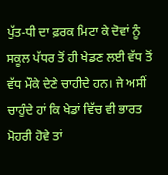ਪੁੱਤ-ਧੀ ਦਾ ਫ਼ਰਕ ਮਿਟਾ ਕੇ ਦੋਵਾਂ ਨੂੰ ਸਕੂਲ ਪੱਧਰ ਤੋਂ ਹੀ ਖੇਡਣ ਲਈ ਵੱਧ ਤੋਂ ਵੱਧ ਮੌਕੇ ਦੇਣੇ ਚਾਹੀਦੇ ਹਨ। ਜੇ ਅਸੀਂ ਚਾਹੁੰਦੇ ਹਾਂ ਕਿ ਖੇਡਾਂ ਵਿੱਚ ਵੀ ਭਾਰਤ ਮੋਹਰੀ ਹੋਵੇ ਤਾਂ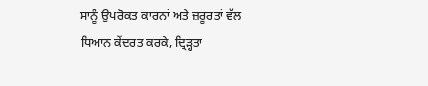ਸਾਨੂੰ ਉਪਰੋਕਤ ਕਾਰਨਾਂ ਅਤੇ ਜ਼ਰੂਰਤਾਂ ਵੱਲ ਧਿਆਨ ਕੇਂਦਰਤ ਕਰਕੇ, ਦ੍ਰਿੜ੍ਹਤਾ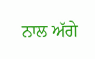ਨਾਲ ਅੱਗੇ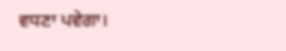ਵਧਣਾ ਪਵੇਗਾ।